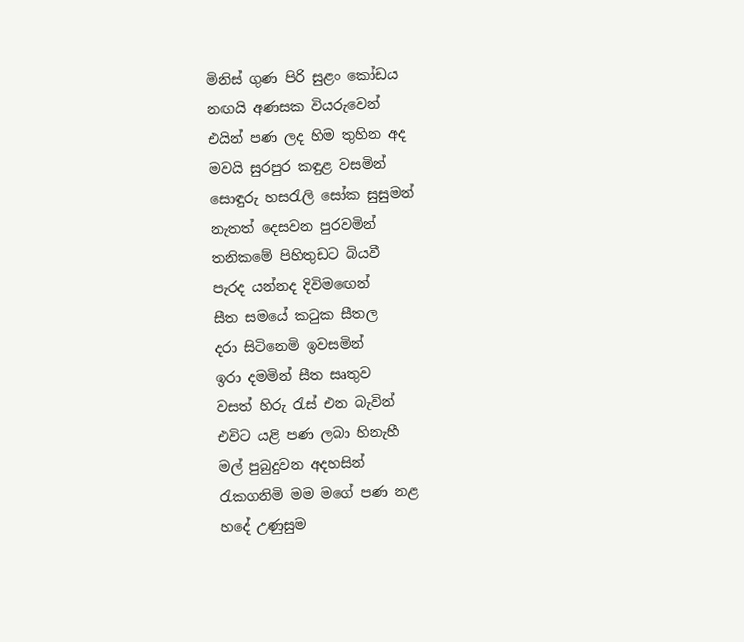මිනිස් ගුණ පිරි සුළං කෝඩය
නඟයි අණසක වියරුවෙන්
එයින් පණ ලද හිම තුහින අද
මවයි සුරපුර කඳුළ වසමින්
සොඳුරු හසරැලි සෝක සුසුමන්
නැතත් දෙසවන පුරවමින්
තනිකමේ පිහිතුඩට බියවී
පැරද යන්නද දිවිමඟෙන්
සීත සමයේ කටුක සීතල
දරා සිටිනෙමි ඉවසමින්
ඉරා දමමින් සීත සෘතුව
වසත් හිරු රැස් එන බැවින්
එවිට යළි පණ ලබා හිනැහී
මල් පුබුදුවන අදහසින්
රැකගනිමි මම මගේ පණ නළ
හදේ උණුසුම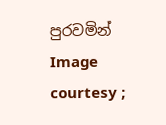පුරවමින්
Image courtesy ;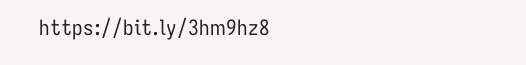https://bit.ly/3hm9hz8